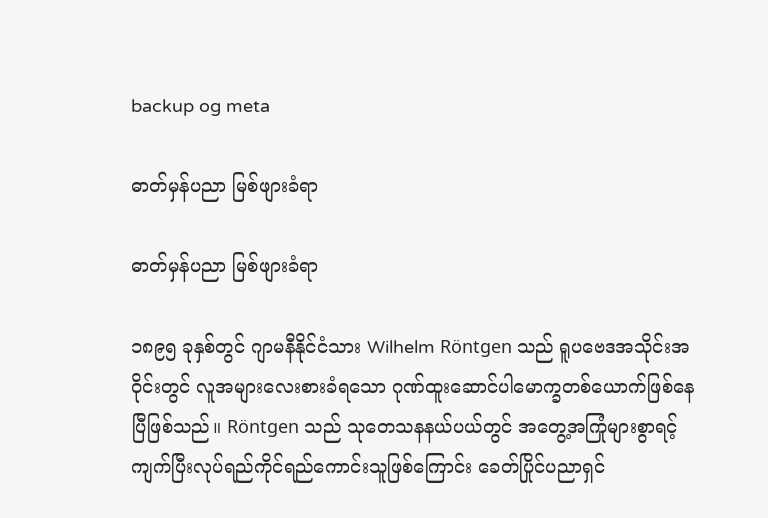backup og meta

ဓာတ်မှန်ပညာ မြစ်ဖျားခံရာ

ဓာတ်မှန်ပညာ မြစ်ဖျားခံရာ

၁၈၉၅ ခုနှစ်တွင် ဂျာမနီနိုင်ငံသား Wilhelm Röntgen သည် ရူပဗေဒအသိုင်းအဝိုင်းတွင် လူအများလေးစားခံရသော ဂုဏ်ထူးဆောင်ပါမောက္ခတစ်ယောက်ဖြစ်နေပြီဖြစ်သည်။ Röntgen သည် သုတေသနနယ်ပယ်တွင် အတွေ့အကြုံများစွာရင့်ကျက်ပြီးလုပ်ရည်ကိုင်ရည်ကောင်းသူဖြစ်‌ကြောင်း ခေတ်ပြိုင်ပညာရှင်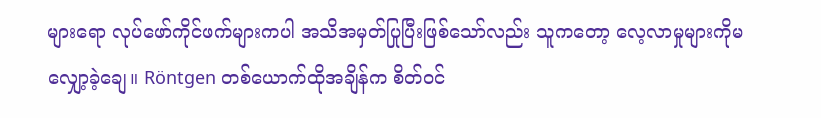များရော လုပ်ဖော်ကိုင်ဖက်များကပါ အသိအမှတ်ပြုပြီးဖြစ်သော်လည်း သူကတော့ လေ့လာမှုများကိုမလျှော့ခဲ့ချေ။ Röntgen တစ်ယောက်ထိုအချိန်က စိတ်ဝင်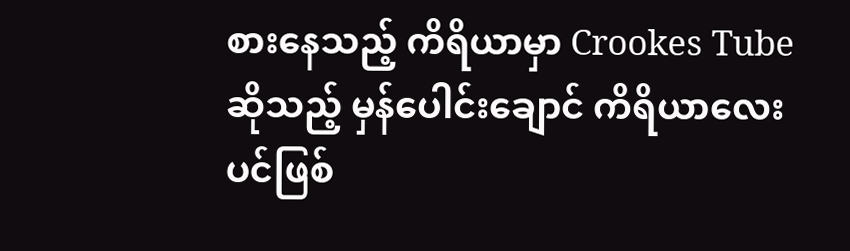စားနေသည့် ကိရိယာမှာ Crookes Tube ဆိုသည့် မှန်ပေါင်းချောင် ကိရိယာလေးပင်ဖြစ်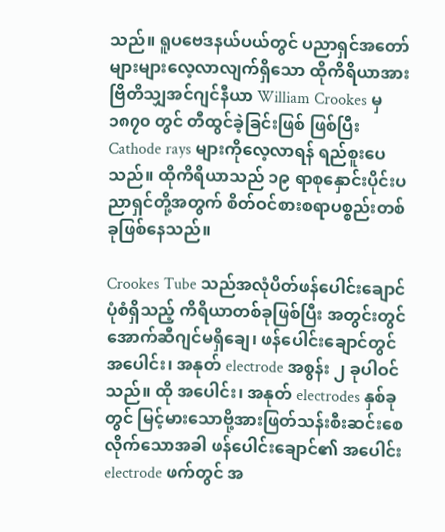သည်။ ရူပဗေဒနယ်ပယ်တွင် ပညာရှင်အတော်များများလေ့လာလျက်ရှိသော ထိုကိရိယာအား ဗြိတိသျှအင်ဂျင်နီယာ William Crookes မှ ၁၈၇၀ တွင် တီထွင်ခဲ့ခြင်းဖြစ် ဖြစ်ပြီး Cathode rays များကိုလေ့လာရန် ရည်စူးပေသည်။ ထိုကိရိယာသည် ၁၉ ရာစုနှောင်းပိုင်းပညာရှင်တို့အတွက် စိတ်ဝင်စားစရာပစ္စည်းတစ်ခုဖြစ်နေသည်။

Crookes Tube သည်အလုံပိတ်ဖန်ပေါင်းချောင်ပုံစံရှိသည့် ကိရိယာတစ်ခုဖြစ်ပြီး အတွင်းတွင် အောက်ဆီဂျင်မရှိချေ၊ ဖန်ပေါင်းချောင်တွင် အပေါင်း၊ အနုတ် electrode အစွန်း ၂ ခုပါဝင်သည်။ ထို အပေါင်း၊ အနုတ် electrodes နှစ်ခုတွင် မြင့်မားသောဗို့အားဖြတ်သန်းစီးဆင်းစေလိုက်သောအခါ ဖန်ပေါင်းချောင်၏ အပေါင်း electrode ဖက်တွင် အ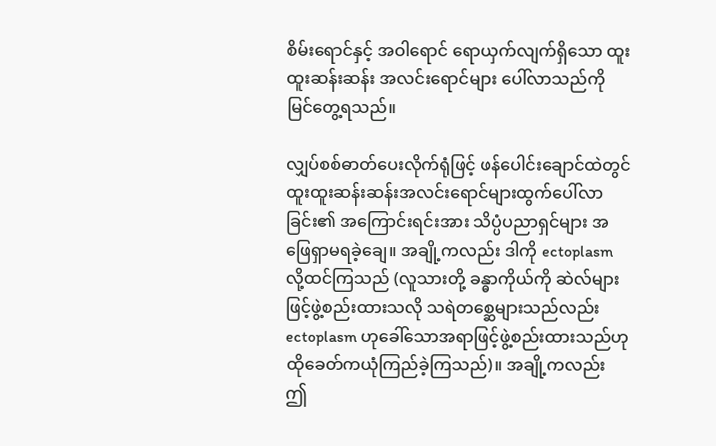စိမ်းရောင်နှင့် အဝါရောင် ရောယှက်လျက်ရှိသော ထူးထူးဆန်းဆန်း အလင်းရောင်များ ပေါ်လာသည်ကို မြင်တွေ့ရသည်။

လျှပ်စစ်ဓာတ်ပေးလိုက်ရုံဖြင့် ဖန်ပေါင်းချောင်ထဲတွင် ထူးထူးဆန်းဆန်းအလင်းရောင်များထွက်ပေါ်လာခြင်း၏ အကြောင်းရင်းအား သိပ္ပံပညာရှင်များ အဖြေရှာမရခဲ့ချေ။ အချို့ကလည်း ဒါကို ectoplasm လို့ထင်ကြသည် (လူသားတို့ ခန္ဓာကိုယ်ကို ဆဲလ်များဖြင့်ဖွဲ့စည်းထားသလို သရဲတစ္ဆေများသည်လည်း ectoplasm ဟုခေါ်သောအရာဖြင့်ဖွဲ့စည်းထားသည်ဟု ထိုခေတ်ကယုံကြည်ခဲ့ကြသည်)။ အချို့ကလည်း ဤ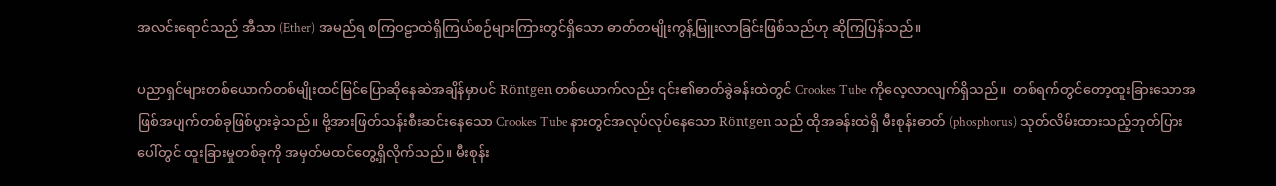အလင်းရောင်သည် အီသာ (Ether) အမည်ရ စကြဝဠာထဲရှိကြယ်စဉ်များကြားတွင်ရှိသော ဓာတ်တမျိုးကွန့်မြူးလာခြင်းဖြစ်သည်ဟု ဆိုကြပြန်သည်။

ပညာရှင်များတစ်ယောက်တစ်မျိုးထင်မြင်ပြောဆိုနေဆဲအချိန်မှာပင် Röntgen တစ်ယောက်လည်း ၎င်း၏ဓာတ်ခွဲခန်းထဲတွင် Crookes Tube ကိုလေ့လာလျက်ရှိသည်။  တစ်ရက်တွင်တော့ထူးခြားသောအဖြစ်အပျက်တစ်ခုဖြစ်ပွားခဲ့သည်။ ဗို့အားဖြတ်သန်းစီးဆင်းနေသော Crookes Tube နားတွင်အလုပ်လုပ်နေသော Röntgen သည် ထိုအခန်းထဲရှိ မီးစုန်းဓာတ် (phosphorus) သုတ်လိမ်းထားသည့်ဘုတ်ပြားပေါ်တွင် ထူးခြားမှုတစ်ခုကို အမှတ်မထင်တွေ့ရှိလိုက်သည်။ မီးစုန်း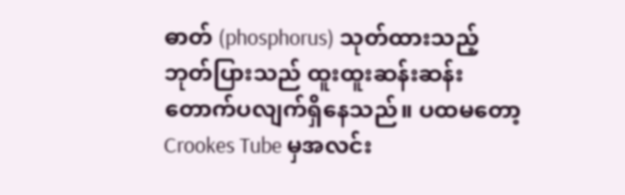ဓာတ် (phosphorus) သုတ်ထားသည့် ဘုတ်ပြားသည် ထူးထူးဆန်းဆန်းတောက်ပလျက်ရှိနေသည်။ ပထမတော့ Crookes Tube မှအလင်း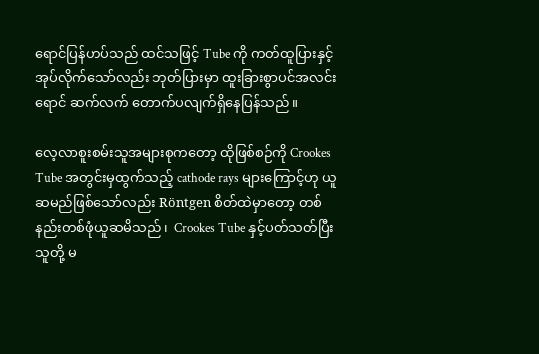ရောင်ပြန်ဟပ်သည် ထင်သဖြင့် Tube ကို ကတ်ထူပြားနှင့် အုပ်လိုက်သော်လည်း ဘုတ်ပြားမှာ ထူးခြားစွာပင်အလင်းရောင် ဆက်လက် တောက်ပလျက်ရှိနေပြန်သည်။

လေ့လာစူးစမ်းသူအများစုကတော့ ထိုဖြစ်စဉ်ကို Crookes Tube အတွင်းမှထွက်သည့် cathode rays များကြောင့်ဟု ယူဆမည်ဖြစ်သော်လည်း Röntgen စိတ်ထဲမှာတော့ တစ်နည်းတစ်ဖုံယူဆမိသည်၊  Crookes Tube နှင့်ပတ်သတ်ပြီးသူတို့ မ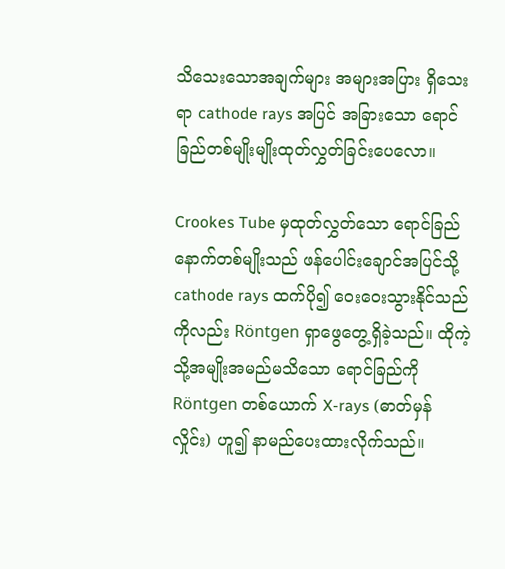သိသေးသောအချက်များ အများအပြား ရှိသေးရာ cathode rays အပြင် အခြားသော ရောင်ခြည်တစ်မျိုးမျိုးထုတ်လွှတ်ခြင်းပေလော။

Crookes Tube မှထုတ်လွှတ်သော ရောင်ခြည်နောက်တစ်မျိုးသည် ဖန်ပေါင်းချောင်အပြင်သို့ cathode rays ထက်ပို၍ ဝေးဝေးသွားနိုင်သည်ကိုလည်း Röntgen ရှာဖွေတွေ့ရှိခဲ့သည်။ ထိုကဲ့သို့အမျိုးအမည်မသိသော ရောင်ခြည်ကို Röntgen တစ်ယောက် X-rays (ဓာတ်မှန်လှိုင်း) ဟူ၍ နာမည်ပေးထားလိုက်သည်။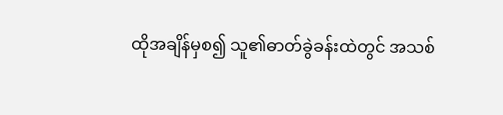ထိုအချိန်မှစ၍ သူ၏ဓာတ်ခွဲခန်းထဲတွင် အသစ်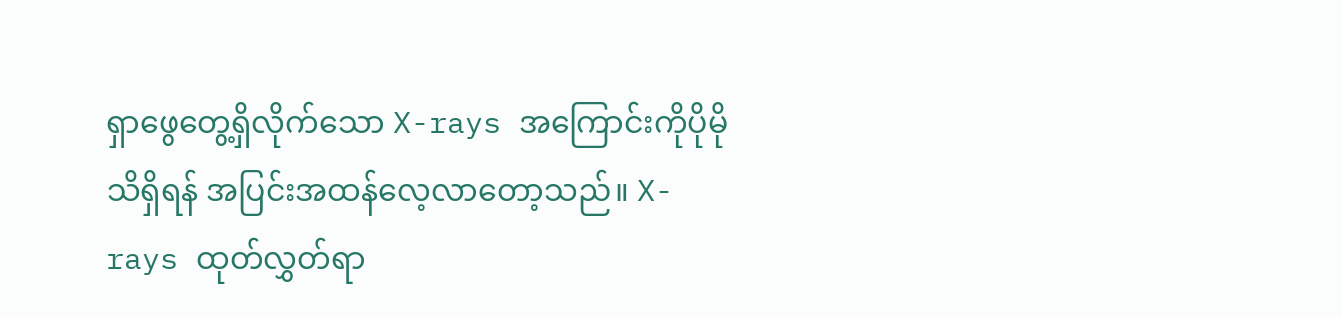ရှာဖွေတွေ့ရှိလိုက်သော X-rays အကြောင်းကိုပိုမိုသိရှိရန် အပြင်းအထန်လေ့လာတော့သည်။ X-rays ထုတ်လွှတ်ရာ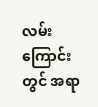လမ်းကြောင်းတွင် အရာ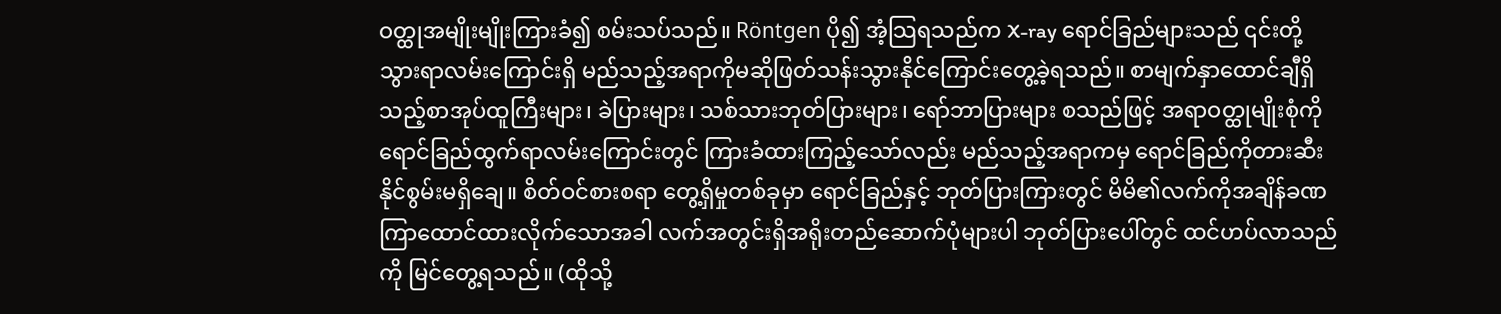ဝတ္ထုအမျိုးမျိုးကြားခံ၍ စမ်းသပ်သည်။ Röntgen ပို၍ အံ့သြရသည်က X-ray ရောင်ခြည်များသည် ၎င်းတို့သွားရာလမ်းကြောင်းရှိ မည်သည့်အရာကိုမဆိုဖြတ်သန်းသွားနိုင်ကြောင်းတွေ့ခဲ့ရသည်။ စာမျက်နှာထောင်ချီရှိသည့်စာအုပ်ထူကြီးများ၊ ခဲပြားများ၊ သစ်သားဘုတ်ပြားများ၊ ရော်ဘာပြားများ စသည်ဖြင့် အရာဝတ္ထုမျိုးစုံကို ရောင်ခြည်ထွက်ရာလမ်းကြောင်းတွင် ကြားခံထားကြည့်သော်လည်း မည်သည့်အရာကမှ ရောင်ခြည်ကိုတားဆီးနိုင်စွမ်းမရှိချေ။ စိတ်ဝင်စားစရာ တွေ့ရှိမှုတစ်ခုမှာ ရောင်ခြည်နှင့် ဘုတ်ပြားကြားတွင် မိမိ၏လက်ကိုအချိန်ခဏကြာထောင်ထားလိုက်သောအခါ လက်အတွင်းရှိအရိုးတည်ဆောက်ပုံများပါ ဘုတ်ပြားပေါ်တွင် ထင်ဟပ်လာသည်ကို မြင်တွေ့ရသည်။ (ထိုသို့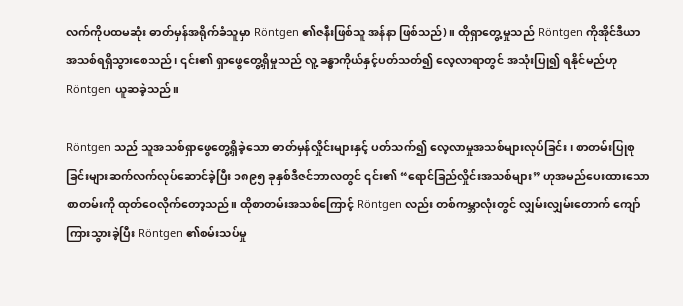လက်ကိုပထမဆုံး ဓာတ်မှန်အရိုက်ခံသူမှာ Röntgen ၏ဇနီးဖြစ်သူ အန်နာ ဖြစ်သည်)။ ထိုရှာတွေ့မှုသည် Röntgen ကိုအိုင်ဒီယာအသစ်ရရှိသွားစေသည်၊ ၎င်း၏ ရှာဖွေတွေ့ရှိမှုသည် လူ့ ခန္ဓာကိုယ်နှင့်ပတ်သတ်၍ လေ့လာရာတွင် ‌အသုံးပြု၍ ရနိုင်မည်ဟု Röntgen ယူဆခဲ့သည်။

Röntgen သည် သူအသစ်ရှာဖွေတွေ့ရှိခဲ့သော ဓာတ်မှန်လှိုင်းများနှင့် ပတ်သက်၍ လေ့လာမှုအသစ်များလုပ်ခြင်း၊ စာတမ်းပြုစုခြင်းများဆက်လက်လုပ်ဆောင်ခဲ့ပြီး ၁၈၉၅ ခုနှစ်ဒီဇင်ဘာလတွင် ၎င်း၏ “ရောင်ခြည်လှိုင်းအသစ်များ” ဟုအမည်ပေးထားသော စာတမ်းကို ထုတ်ဝေလိုက်တော့သည်။ ထိုစာတမ်းအသစ်ကြောင့် Röntgen လည်း တစ်ကမ္ဘာလုံးတွင် လျှမ်းလျှမ်းတောက် ကျော်ကြားသွားခဲ့ပြီး Röntgen ၏စမ်းသပ်မှု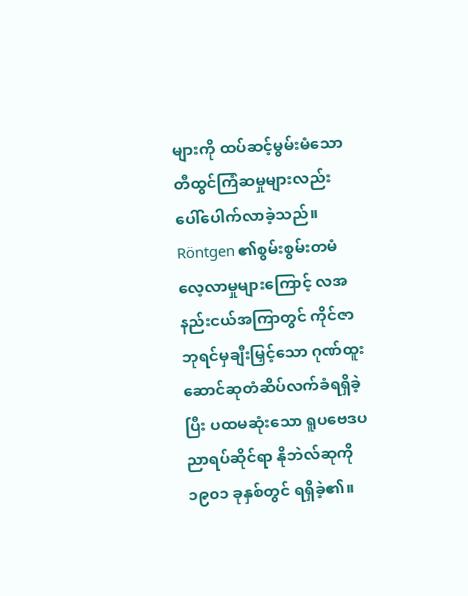များကို ထပ်ဆင့်မွမ်းမံသော တီထွင်ကြံဆမှုများလည်း ပေါ်ပေါက်လာခဲ့သည်။ Röntgen ၏စွမ်းစွမ်းတမံလေ့လာမှုများကြောင့် လအနည်းငယ်အကြာတွင် ကိုင်ဇာဘုရင်မှချီးမြှင့်သော ဂုဏ်ထူးဆောင်ဆုတံဆိပ်လက်ခံရရှိခဲ့ပြီး ပထမဆုံးသော ရူပဗေဒပညာရပ်ဆိုင်ရာ နိုဘဲလ်ဆုကို ၁၉၀၁ ခုနှစ်တွင် ရရှိခဲ့၏။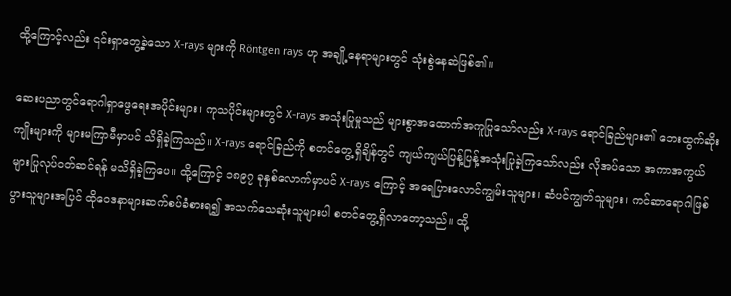ထို့ကြောင့်လည်း ၎င်းရှာတွေ့ခဲ့သော X-rays များကို Röntgen rays ဟု အချို့နေရာများတွင် သုံးစွဲနေဆဲဖြစ်၏။

ဆေးပညာတွင်ရောဂါရှာဖွေရေးအပိုင်းများ၊ ကုသပိုင်းများတွင် X-rays အသုံးပြုမှုသည် များစွာအထောက်အကူပြုသော်လည်း X-rays ရောင်ခြည်များ၏ ဘေးထွက်ဆိုးကျိုးများကို များမကြာမီမှာပင် သိရှိခဲ့ကြသည်။ X-rays ရောင်ခြည်ကို စတင်တွေ့ရှိချိန်တွင် ကျယ်ကျယ်ပြန့်ပြန့်အသုံးပြုခဲ့ကြသော်လည်း လိုအပ်သော အကာအကွယ်များပြုလုပ်ဝတ်ဆင်ရန် မသိရှိခဲ့ကြပေ။ ထို့ကြောင့် ၁၈၉၇ ခုနှစ်လောက်မှာပင် X-rays ကြောင့် အရေပြားလောင်ကျွမ်းသူများ၊ ဆံပင်ကျွတ်သူများ၊ ကင်ဆာရောဂါဖြစ်ပွားသူများအပြင် ထိုဝေဒနာများဆက်စပ်ခံစားရ၍ အသက်သေဆုံးသူများပါ စတင်တွေ့ရှိလာတော့သည်။ ထို့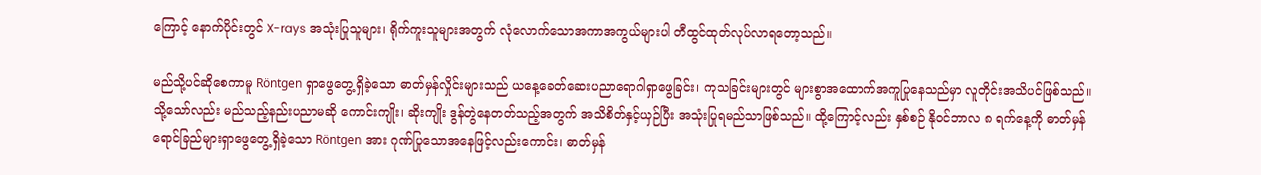ကြောင့် နောက်ပိုင်းတွင် X-rays အသုံးပြုသူများ၊ ရိုက်ကူးသူများအတွက် လုံလောက်သောအကာအကွယ်များပါ တီထွင်ထုတ်လုပ်လာရတော့သည်။

မည်သို့ပင်ဆိုစေကာမူ Röntgen ရှာဖွေတွေ့ရှိခဲ့သော ဓာတ်မှန်လှိုင်းများသည် ယနေ့ခေတ်ဆေးပညာရောဂါရှာဖွေခြင်း၊ ကုသခြင်းများတွင် များစွာအထောက်အကူပြုနေသည်မှာ လူတိုင်းအသိပင်ဖြစ်သည်။ သို့သော်လည်း မည်သည့်နည်းပညာမဆို ကောင်းကျိုး၊ ဆိုးကျိုး ဒွန်တွဲနေတတ်သည့်အတွက် အသိစိတ်နှင့်ယှဉ်ပြီး အသုံးပြုရမည်သာဖြစ်သည်။ ထို့ကြောင့်လည်း နှစ်စဉ် နိုဝင်ဘာလ ၈ ရက်နေ့ကို ဓာတ်မှန်ရောင်ခြည်များရှာဖွေတွေ့ရှိခဲ့သော Röntgen အား ဂုဏ်ပြုသောအနေဖြင့်လည်းကောင်း၊ ဓာတ်မှန်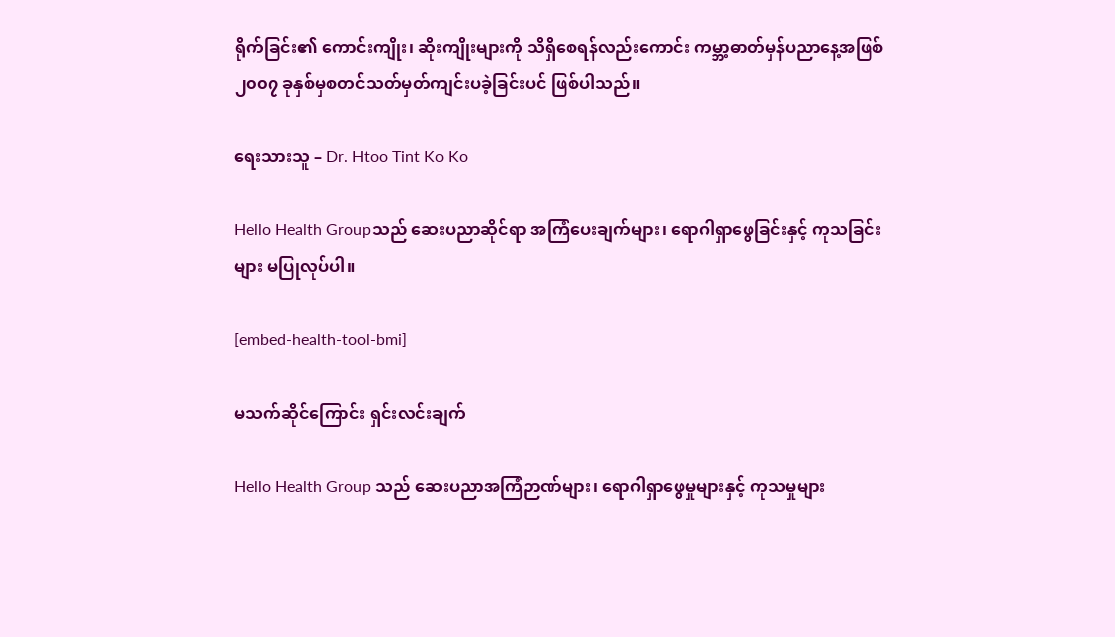ရိုက်ခြင်း၏ ကောင်းကျိုး၊ ဆိုးကျိုးများကို သိရှိစေရန်လည်းကောင်း ကမ္ဘာ့ဓာတ်မှန်ပညာနေ့အဖြစ် ၂၀၀၇ ခုနှစ်မှစတင်သတ်မှတ်ကျင်းပခဲ့ခြင်းပင် ဖြစ်ပါသည်။

ရေးသားသူ – Dr. Htoo Tint Ko Ko

Hello Health Groupသည် ဆေးပညာဆိုင်ရာ အကြံပေးချက်များ၊ ရောဂါရှာဖွေခြင်းနှင့် ကုသခြင်းများ မပြုလုပ်ပါ။

[embed-health-tool-bmi]

မသက်ဆိုင်ကြောင်း ရှင်းလင်းချက်

Hello Health Group သည် ဆေးပညာအကြံဉာဏ်များ၊ ရောဂါရှာဖွေမှုများနှင့် ကုသမှုများ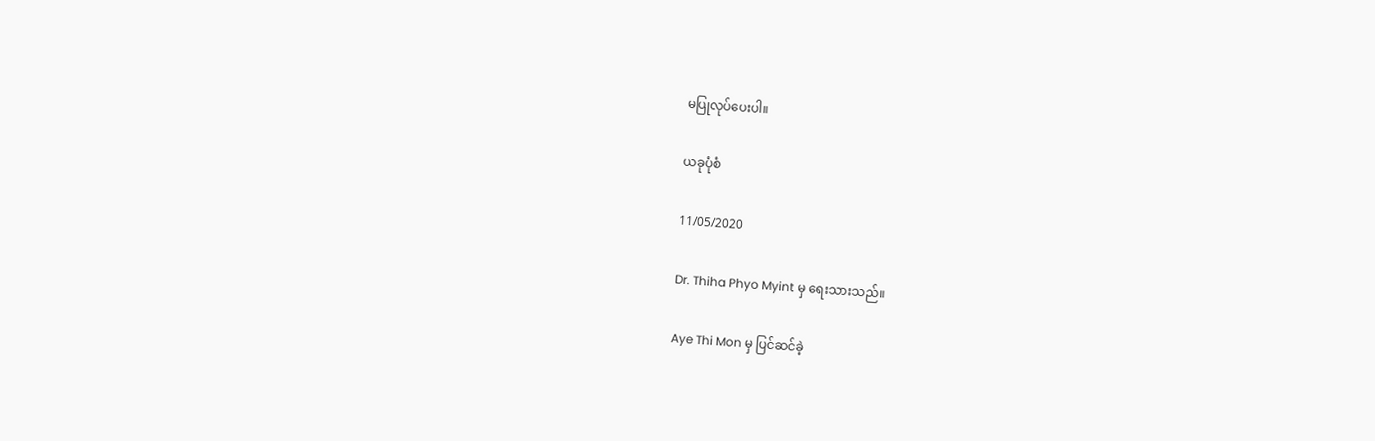မပြုလုပ်ပေးပါ။

ယခုပုံစံ

11/05/2020

Dr. Thiha Phyo Myint မှ ရေးသားသည်။

Aye Thi Mon မှ ပြင်ဆင်ခဲ့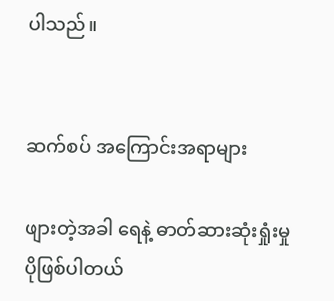ပါသည်။


ဆက်စပ် အကြောင်းအရာများ

ဖျားတဲ့အခါ ရေနဲ့ ဓာတ်ဆားဆုံးရှုံးမှု ပိုဖြစ်ပါတယ်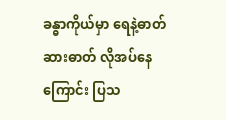ခန္ဓာကိုယ်မှာ ရေနဲ့ဓာတ်ဆားဓာတ် လိုအပ်နေကြောင်း ပြသ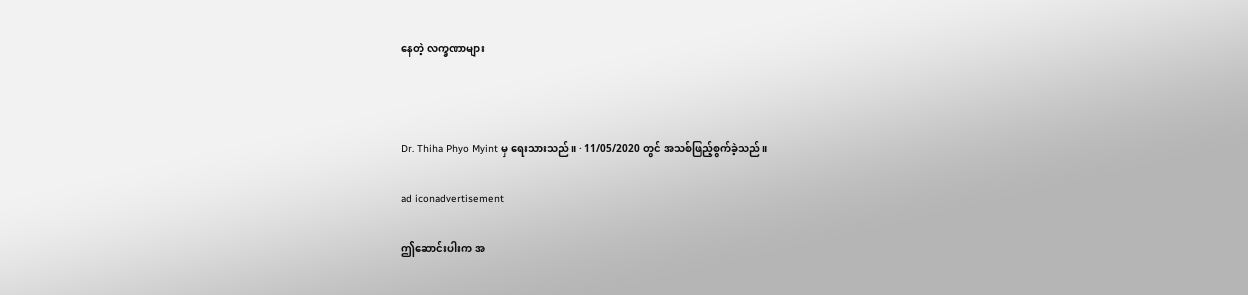နေတဲ့ လက္ခဏာများ



Dr. Thiha Phyo Myint မှ ရေးသားသည်။ · 11/05/2020 တွင် အသစ်ဖြည့်စွက်ခဲ့သည်။

ad iconadvertisement

ဤဆောင်းပါးက အ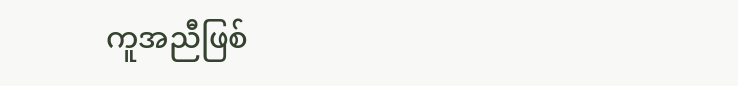ကူအညီဖြစ်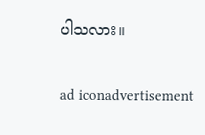ပါသလား။

ad iconadvertisement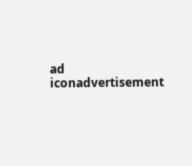ad iconadvertisement